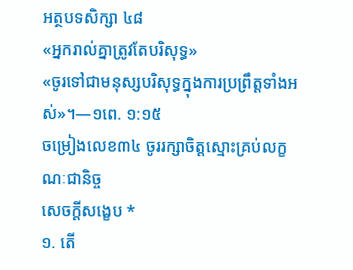អត្ថបទសិក្សា ៤៨
«អ្នករាល់គ្នាត្រូវតែបរិសុទ្ធ»
«ចូរទៅជាមនុស្សបរិសុទ្ធក្នុងការប្រព្រឹត្តទាំងអស់»។—១ពេ. ១:១៥
ចម្រៀងលេខ៣៤ ចូររក្សាចិត្តស្មោះគ្រប់លក្ខណៈជានិច្ច
សេចក្ដីសង្ខេប *
១. តើ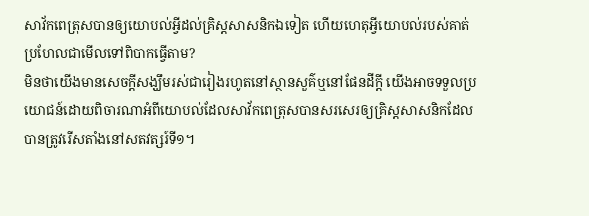សាវ័កពេត្រុសបានឲ្យយោបល់អ្វីដល់គ្រិស្តសាសនិកឯទៀត ហើយហេតុអ្វីយោបល់របស់គាត់ប្រហែលជាមើលទៅពិបាកធ្វើតាម?
មិនថាយើងមានសេចក្ដីសង្ឃឹមរស់ជារៀងរហូតនៅស្ថានសួគ៌ឬនៅផែនដីក្ដី យើងអាចទទួលប្រយោជន៍ដោយពិចារណាអំពីយោបល់ដែលសាវ័កពេត្រុសបានសរសេរឲ្យគ្រិស្តសាសនិកដែលបានត្រូវរើសតាំងនៅសតវត្សរ៍ទី១។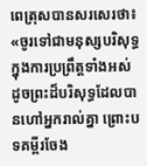ពេត្រុសបានសរសេរថា៖ «ចូរទៅជាមនុស្សបរិសុទ្ធក្នុងការប្រព្រឹត្តទាំងអស់ ដូចព្រះដ៏បរិសុទ្ធដែលបានហៅអ្នករាល់គ្នា ព្រោះបទគម្ពីរចែង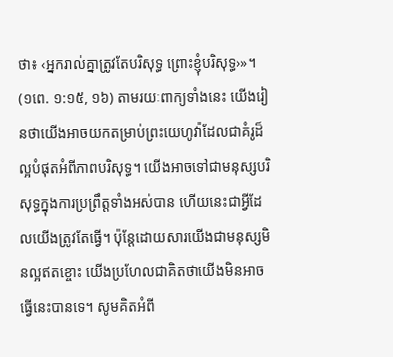ថា៖ ‹អ្នករាល់គ្នាត្រូវតែបរិសុទ្ធ ព្រោះខ្ញុំបរិសុទ្ធ›»។ (១ពេ. ១:១៥, ១៦) តាមរយៈពាក្យទាំងនេះ យើងរៀនថាយើងអាចយកតម្រាប់ព្រះយេហូវ៉ាដែលជាគំរូដ៏ល្អបំផុតអំពីភាពបរិសុទ្ធ។ យើងអាចទៅជាមនុស្សបរិសុទ្ធក្នុងការប្រព្រឹត្តទាំងអស់បាន ហើយនេះជាអ្វីដែលយើងត្រូវតែធ្វើ។ ប៉ុន្តែដោយសារយើងជាមនុស្សមិនល្អឥតខ្ចោះ យើងប្រហែលជាគិតថាយើងមិនអាចធ្វើនេះបានទេ។ សូមគិតអំពី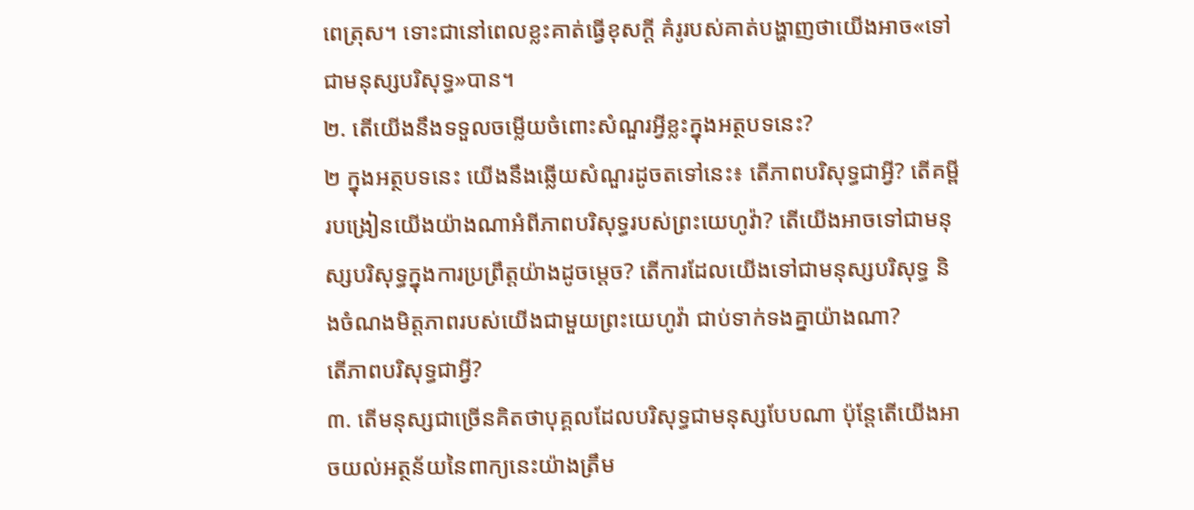ពេត្រុស។ ទោះជានៅពេលខ្លះគាត់ធ្វើខុសក្ដី គំរូរបស់គាត់បង្ហាញថាយើងអាច«ទៅជាមនុស្សបរិសុទ្ធ»បាន។
២. តើយើងនឹងទទួលចម្លើយចំពោះសំណួរអ្វីខ្លះក្នុងអត្ថបទនេះ?
២ ក្នុងអត្ថបទនេះ យើងនឹងឆ្លើយសំណួរដូចតទៅនេះ៖ តើភាពបរិសុទ្ធជាអ្វី? តើគម្ពីរបង្រៀនយើងយ៉ាងណាអំពីភាពបរិសុទ្ធរបស់ព្រះយេហូវ៉ា? តើយើងអាចទៅជាមនុស្សបរិសុទ្ធក្នុងការប្រព្រឹត្តយ៉ាងដូចម្ដេច? តើការដែលយើងទៅជាមនុស្សបរិសុទ្ធ និងចំណងមិត្តភាពរបស់យើងជាមួយព្រះយេហូវ៉ា ជាប់ទាក់ទងគ្នាយ៉ាងណា?
តើភាពបរិសុទ្ធជាអ្វី?
៣. តើមនុស្សជាច្រើនគិតថាបុគ្គលដែលបរិសុទ្ធជាមនុស្សបែបណា ប៉ុន្តែតើយើងអាចយល់អត្ថន័យនៃពាក្យនេះយ៉ាងត្រឹម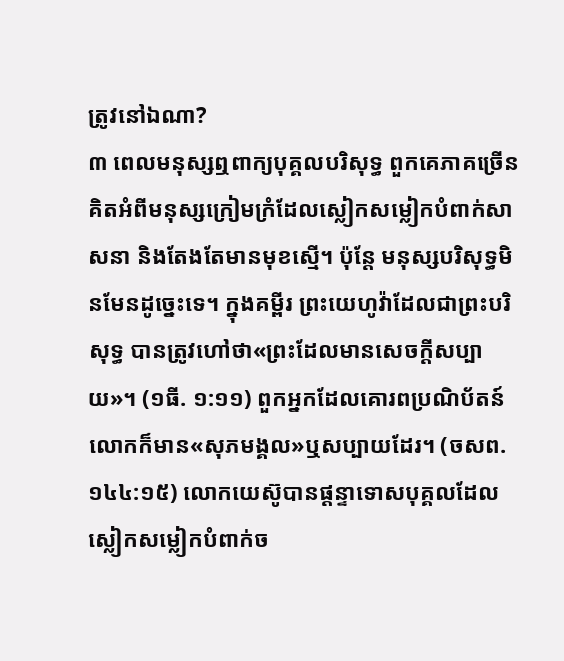ត្រូវនៅឯណា?
៣ ពេលមនុស្សឮពាក្យបុគ្គលបរិសុទ្ធ ពួកគេភាគច្រើនគិតអំពីមនុស្សក្រៀមក្រំដែលស្លៀកសម្លៀកបំពាក់សាសនា និងតែងតែមានមុខស្មើ។ ប៉ុន្តែ មនុស្សបរិសុទ្ធមិនមែនដូច្នេះទេ។ ក្នុងគម្ពីរ ព្រះយេហូវ៉ាដែលជាព្រះបរិសុទ្ធ បានត្រូវហៅថា«ព្រះដែលមានសេចក្ដីសប្បាយ»។ (១ធី. ១:១១) ពួកអ្នកដែលគោរពប្រណិប័តន៍លោកក៏មាន«សុភមង្គល»ឬសប្បាយដែរ។ (ចសព. ១៤៤:១៥) លោកយេស៊ូបានផ្ដន្ទាទោសបុគ្គលដែលស្លៀកសម្លៀកបំពាក់ច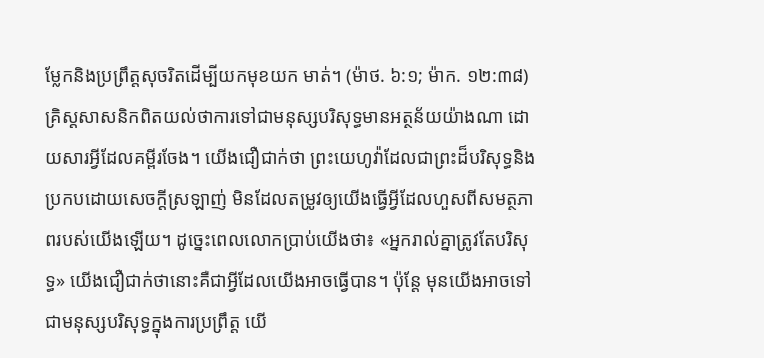ម្លែកនិងប្រព្រឹត្តសុចរិតដើម្បីយកមុខយក មាត់។ (ម៉ាថ. ៦:១; ម៉ាក. ១២:៣៨) គ្រិស្តសាសនិកពិតយល់ថាការទៅជាមនុស្សបរិសុទ្ធមានអត្ថន័យយ៉ាងណា ដោយសារអ្វីដែលគម្ពីរចែង។ យើងជឿជាក់ថា ព្រះយេហូវ៉ាដែលជាព្រះដ៏បរិសុទ្ធនិងប្រកបដោយសេចក្ដីស្រឡាញ់ មិនដែលតម្រូវឲ្យយើងធ្វើអ្វីដែលហួសពីសមត្ថភាពរបស់យើងឡើយ។ ដូច្នេះពេលលោកប្រាប់យើងថា៖ «អ្នករាល់គ្នាត្រូវតែបរិសុទ្ធ» យើងជឿជាក់ថានោះគឺជាអ្វីដែលយើងអាចធ្វើបាន។ ប៉ុន្តែ មុនយើងអាចទៅជាមនុស្សបរិសុទ្ធក្នុងការប្រព្រឹត្ត យើ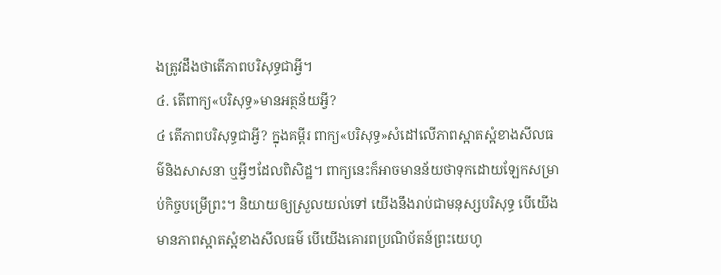ងត្រូវដឹងថាតើភាពបរិសុទ្ធជាអ្វី។
៤. តើពាក្យ«បរិសុទ្ធ»មានអត្ថន័យអ្វី?
៤ តើភាពបរិសុទ្ធជាអ្វី? ក្នុងគម្ពីរ ពាក្យ«បរិសុទ្ធ»សំដៅលើភាពស្អាតស្អំខាងសីលធម៌និងសាសនា ឬអ្វីៗដែលពិសិដ្ឋ។ ពាក្យនេះក៏អាចមានន័យថាទុកដោយឡែកសម្រាប់កិច្ចបម្រើព្រះ។ និយាយឲ្យស្រួលយល់ទៅ យើងនឹងរាប់ជាមនុស្សបរិសុទ្ធ បើយើងមានភាពស្អាតស្អំខាងសីលធម៌ បើយើងគោរពប្រណិប័តន៍ព្រះយេហូ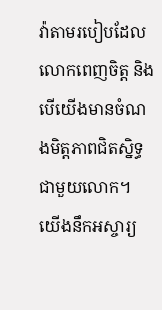វ៉ាតាមរបៀបដែលលោកពេញចិត្ត និងបើយើងមានចំណងមិត្តភាពជិតស្និទ្ធជាមួយលោក។ យើងនឹកអស្ចារ្យ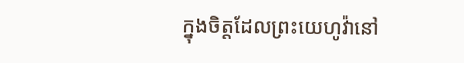ក្នុងចិត្តដែលព្រះយេហូវ៉ានៅ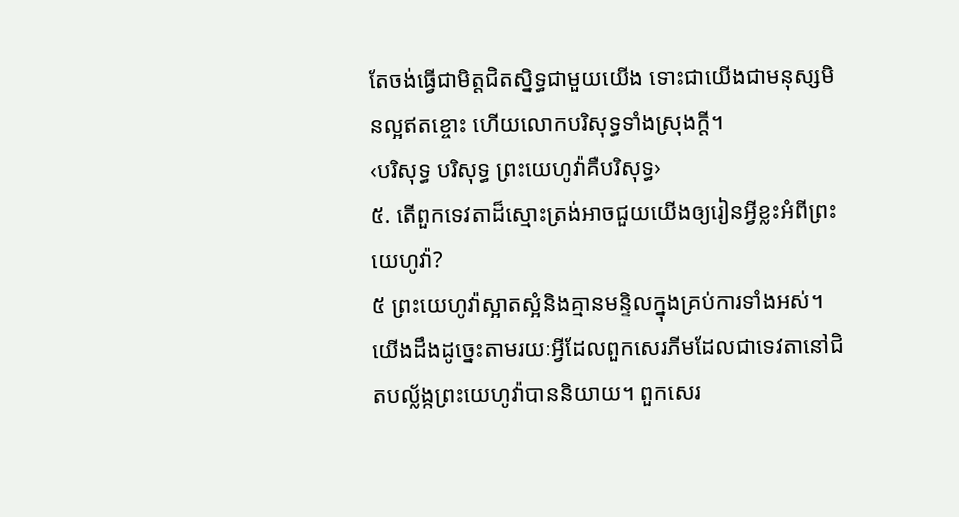តែចង់ធ្វើជាមិត្តជិតស្និទ្ធជាមួយយើង ទោះជាយើងជាមនុស្សមិនល្អឥតខ្ចោះ ហើយលោកបរិសុទ្ធទាំងស្រុងក្ដី។
‹បរិសុទ្ធ បរិសុទ្ធ ព្រះយេហូវ៉ាគឺបរិសុទ្ធ›
៥. តើពួកទេវតាដ៏ស្មោះត្រង់អាចជួយយើងឲ្យរៀនអ្វីខ្លះអំពីព្រះយេហូវ៉ា?
៥ ព្រះយេហូវ៉ាស្អាតស្អំនិងគ្មានមន្ទិលក្នុងគ្រប់ការទាំងអស់។ យើងដឹងដូច្នេះតាមរយៈអ្វីដែលពួកសេរភីមដែលជាទេវតានៅជិតបល្ល័ង្កព្រះយេហូវ៉ាបាននិយាយ។ ពួកសេរ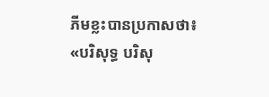ភីមខ្លះបានប្រកាសថា៖ «បរិសុទ្ធ បរិសុ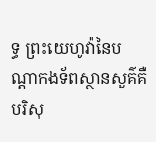ទ្ធ ព្រះយេហូវ៉ានៃបណ្ដាកងទ័ពស្ថានសួគ៌គឺបរិសុ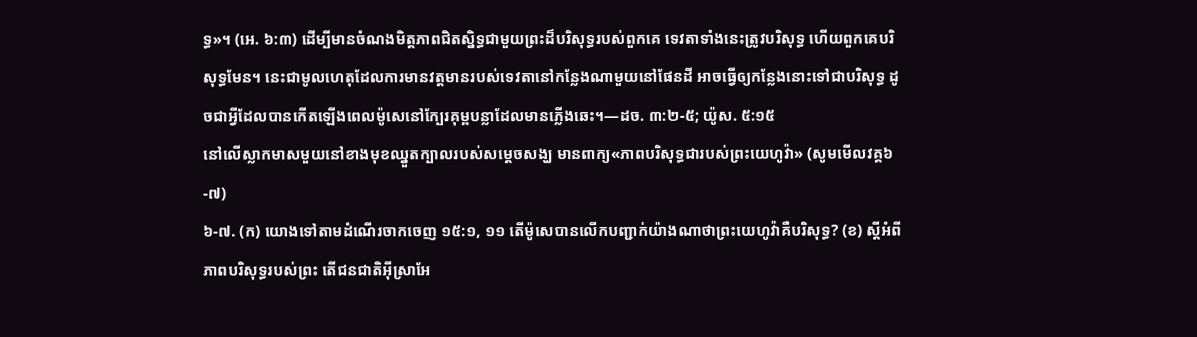ទ្ធ»។ (អេ. ៦:៣) ដើម្បីមានចំណងមិត្តភាពជិតស្និទ្ធជាមួយព្រះដ៏បរិសុទ្ធរបស់ពួកគេ ទេវតាទាំងនេះត្រូវបរិសុទ្ធ ហើយពួកគេបរិសុទ្ធមែន។ នេះជាមូលហេតុដែលការមានវត្តមានរបស់ទេវតានៅកន្លែងណាមួយនៅផែនដី អាចធ្វើឲ្យកន្លែងនោះទៅជាបរិសុទ្ធ ដូចជាអ្វីដែលបានកើតឡើងពេលម៉ូសេនៅក្បែរគុម្ពបន្លាដែលមានភ្លើងឆេះ។—ដច. ៣:២-៥; យ៉ូស. ៥:១៥
នៅលើស្លាកមាសមួយនៅខាងមុខឈ្នួតក្បាលរបស់សម្ដេចសង្ឃ មានពាក្យ«ភាពបរិសុទ្ធជារបស់ព្រះយេហូវ៉ា» (សូមមើលវគ្គ៦-៧)
៦-៧. (ក) យោងទៅតាមដំណើរចាកចេញ ១៥:១, ១១ តើម៉ូសេបានលើកបញ្ជាក់យ៉ាងណាថាព្រះយេហូវ៉ាគឺបរិសុទ្ធ? (ខ) ស្ដីអំពីភាពបរិសុទ្ធរបស់ព្រះ តើជនជាតិអ៊ីស្រាអែ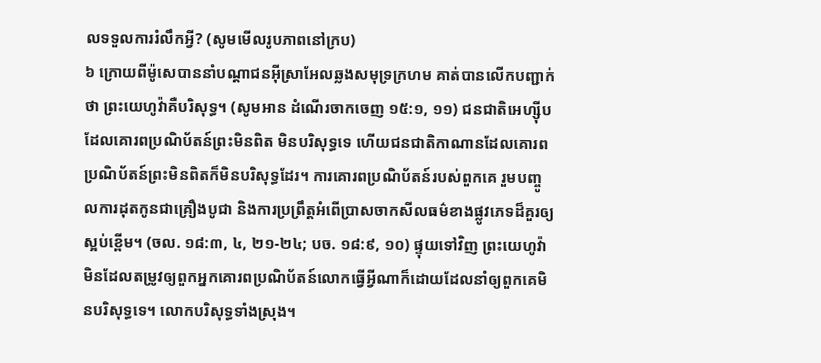លទទួលការរំលឹកអ្វី? (សូមមើលរូបភាពនៅក្រប)
៦ ក្រោយពីម៉ូសេបាននាំបណ្ដាជនអ៊ីស្រាអែលឆ្លងសមុទ្រក្រហម គាត់បានលើកបញ្ជាក់ថា ព្រះយេហូវ៉ាគឺបរិសុទ្ធ។ (សូមអាន ដំណើរចាកចេញ ១៥:១, ១១) ជនជាតិអេហ្ស៊ីបដែលគោរពប្រណិប័តន៍ព្រះមិនពិត មិនបរិសុទ្ធទេ ហើយជនជាតិកាណានដែលគោរពប្រណិប័តន៍ព្រះមិនពិតក៏មិនបរិសុទ្ធដែរ។ ការគោរពប្រណិប័តន៍របស់ពួកគេ រួមបញ្ចូលការដុតកូនជាគ្រឿងបូជា និងការប្រព្រឹត្តអំពើប្រាសចាកសីលធម៌ខាងផ្លូវភេទដ៏គួរឲ្យស្អប់ខ្ពើម។ (ចល. ១៨:៣, ៤, ២១-២៤; បច. ១៨:៩, ១០) ផ្ទុយទៅវិញ ព្រះយេហូវ៉ាមិនដែលតម្រូវឲ្យពួកអ្នកគោរពប្រណិប័តន៍លោកធ្វើអ្វីណាក៏ដោយដែលនាំឲ្យពួកគេមិនបរិសុទ្ធទេ។ លោកបរិសុទ្ធទាំងស្រុង។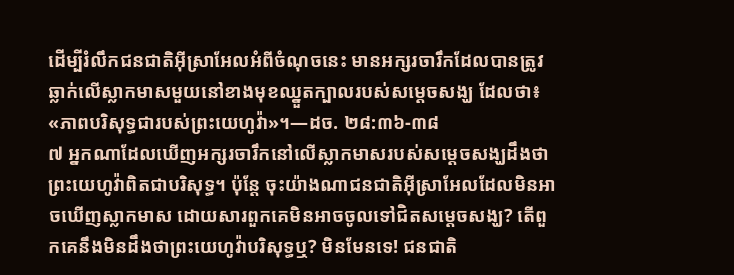ដើម្បីរំលឹកជនជាតិអ៊ីស្រាអែលអំពីចំណុចនេះ មានអក្សរចារឹកដែលបានត្រូវឆ្លាក់លើស្លាកមាសមួយនៅខាងមុខឈ្នួតក្បាលរបស់សម្ដេចសង្ឃ ដែលថា៖ «ភាពបរិសុទ្ធជារបស់ព្រះយេហូវ៉ា»។—ដច. ២៨:៣៦-៣៨
៧ អ្នកណាដែលឃើញអក្សរចារឹកនៅលើស្លាកមាសរបស់សម្ដេចសង្ឃដឹងថា ព្រះយេហូវ៉ាពិតជាបរិសុទ្ធ។ ប៉ុន្តែ ចុះយ៉ាងណាជនជាតិអ៊ីស្រាអែលដែលមិនអាចឃើញស្លាកមាស ដោយសារពួកគេមិនអាចចូលទៅជិតសម្ដេចសង្ឃ? តើពួកគេនឹងមិនដឹងថាព្រះយេហូវ៉ាបរិសុទ្ធឬ? មិនមែនទេ! ជនជាតិ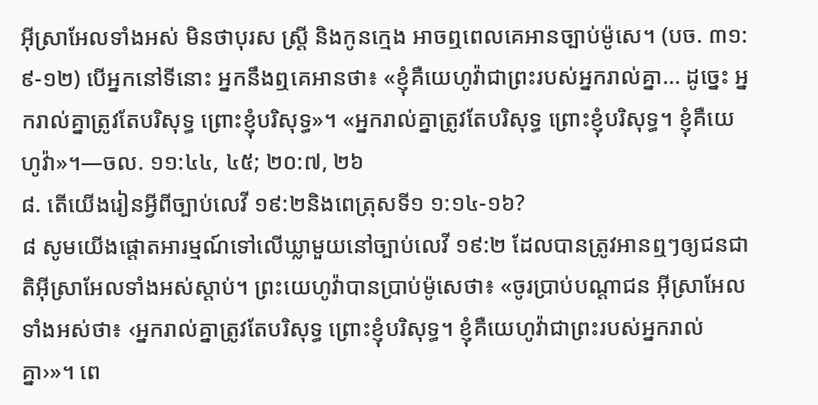អ៊ីស្រាអែលទាំងអស់ មិនថាបុរស ស្ត្រី និងកូនក្មេង អាចឮពេលគេអានច្បាប់ម៉ូសេ។ (បច. ៣១:៩-១២) បើអ្នកនៅទីនោះ អ្នកនឹងឮគេអានថា៖ «ខ្ញុំគឺយេហូវ៉ាជាព្រះរបស់អ្នករាល់គ្នា... ដូច្នេះ អ្នករាល់គ្នាត្រូវតែបរិសុទ្ធ ព្រោះខ្ញុំបរិសុទ្ធ»។ «អ្នករាល់គ្នាត្រូវតែបរិសុទ្ធ ព្រោះខ្ញុំបរិសុទ្ធ។ ខ្ញុំគឺយេហូវ៉ា»។—ចល. ១១:៤៤, ៤៥; ២០:៧, ២៦
៨. តើយើងរៀនអ្វីពីច្បាប់លេវី ១៩:២និងពេត្រុសទី១ ១:១៤-១៦?
៨ សូមយើងផ្ដោតអារម្មណ៍ទៅលើឃ្លាមួយនៅច្បាប់លេវី ១៩:២ ដែលបានត្រូវអានឮៗឲ្យជនជាតិអ៊ីស្រាអែលទាំងអស់ស្ដាប់។ ព្រះយេហូវ៉ាបានប្រាប់ម៉ូសេថា៖ «ចូរប្រាប់បណ្ដាជន អ៊ីស្រាអែលទាំងអស់ថា៖ ‹អ្នករាល់គ្នាត្រូវតែបរិសុទ្ធ ព្រោះខ្ញុំបរិសុទ្ធ។ ខ្ញុំគឺយេហូវ៉ាជាព្រះរបស់អ្នករាល់គ្នា›»។ ពេ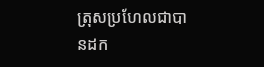ត្រុសប្រហែលជាបានដក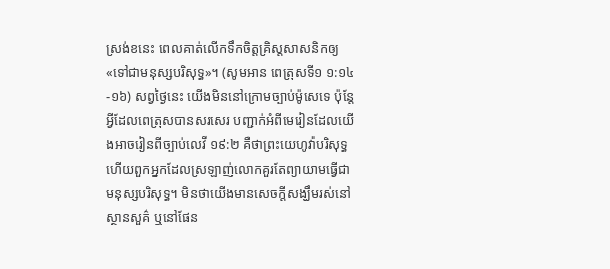ស្រង់ខនេះ ពេលគាត់លើកទឹកចិត្តគ្រិស្តសាសនិកឲ្យ«ទៅជាមនុស្សបរិសុទ្ធ»។ (សូមអាន ពេត្រុសទី១ ១:១៤-១៦) សព្វថ្ងៃនេះ យើងមិននៅក្រោមច្បាប់ម៉ូសេទេ ប៉ុន្តែអ្វីដែលពេត្រុសបានសរសេរ បញ្ជាក់អំពីមេរៀនដែលយើងអាចរៀនពីច្បាប់លេវី ១៩:២ គឺថាព្រះយេហូវ៉ាបរិសុទ្ធ ហើយពួកអ្នកដែលស្រឡាញ់លោកគួរតែព្យាយាមធ្វើជាមនុស្សបរិសុទ្ធ។ មិនថាយើងមានសេចក្ដីសង្ឃឹមរស់នៅស្ថានសួគ៌ ឬនៅផែន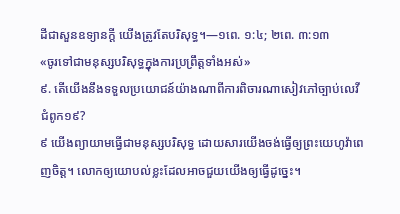ដីជាសួនឧទ្យានក្ដី យើងត្រូវតែបរិសុទ្ធ។—១ពេ. ១:៤; ២ពេ. ៣:១៣
«ចូរទៅជាមនុស្សបរិសុទ្ធក្នុងការប្រព្រឹត្តទាំងអស់»
៩. តើយើងនឹងទទួលប្រយោជន៍យ៉ាងណាពីការពិចារណាសៀវភៅច្បាប់លេវី ជំពូក១៩?
៩ យើងព្យាយាមធ្វើជាមនុស្សបរិសុទ្ធ ដោយសារយើងចង់ធ្វើឲ្យព្រះយេហូវ៉ាពេញចិត្ត។ លោកឲ្យយោបល់ខ្លះដែលអាចជួយយើងឲ្យធ្វើដូច្នេះ។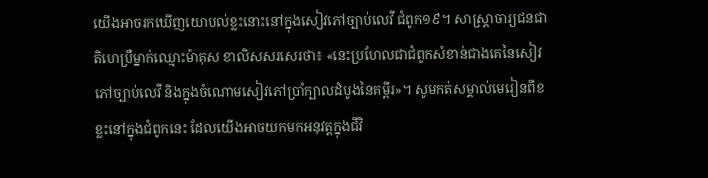យើងអាចរកឃើញយោបល់ខ្លះនោះនៅក្នុងសៀវភៅច្បាប់លេវី ជំពូក១៩។ សាស្ត្រាចារ្យជនជាតិហេប្រឺម្នាក់ឈ្មោះម៉ាគុស ខាលិសសរសេរថា៖ «នេះប្រហែលជាជំពូកសំខាន់ជាងគេនៃសៀវភៅច្បាប់លេវី និងក្នុងចំណោមសៀវភៅប្រាំក្បាលដំបូងនៃគម្ពីរ»។ សូមកត់សម្គាល់មេរៀនពីខខ្លះនៅក្នុងជំពូកនេះ ដែលយើងអាចយកមកអនុវត្តក្នុងជីវិ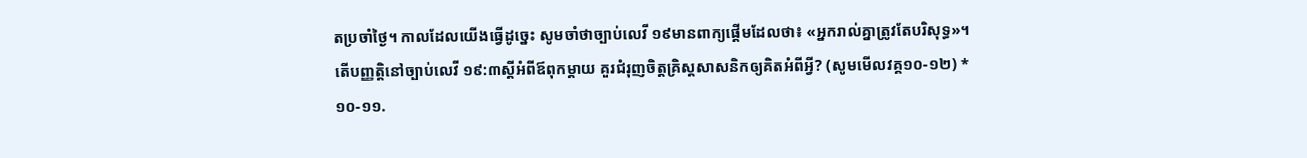តប្រចាំថ្ងៃ។ កាលដែលយើងធ្វើដូច្នេះ សូមចាំថាច្បាប់លេវី ១៩មានពាក្យផ្ដើមដែលថា៖ «អ្នករាល់គ្នាត្រូវតែបរិសុទ្ធ»។
តើបញ្ញត្តិនៅច្បាប់លេវី ១៩:៣ស្ដីអំពីឪពុកម្ដាយ គួរជំរុញចិត្តគ្រិស្តសាសនិកឲ្យគិតអំពីអ្វី? (សូមមើលវគ្គ១០-១២) *
១០-១១.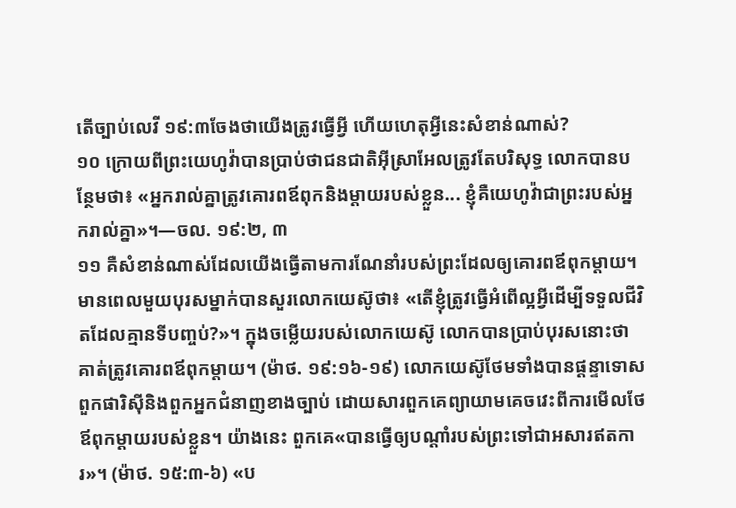តើច្បាប់លេវី ១៩:៣ចែងថាយើងត្រូវធ្វើអ្វី ហើយហេតុអ្វីនេះសំខាន់ណាស់?
១០ ក្រោយពីព្រះយេហូវ៉ាបានប្រាប់ថាជនជាតិអ៊ីស្រាអែលត្រូវតែបរិសុទ្ធ លោកបានបន្ថែមថា៖ «អ្នករាល់គ្នាត្រូវគោរពឪពុកនិងម្ដាយរបស់ខ្លួន... ខ្ញុំគឺយេហូវ៉ាជាព្រះរបស់អ្នករាល់គ្នា»។—ចល. ១៩:២, ៣
១១ គឺសំខាន់ណាស់ដែលយើងធ្វើតាមការណែនាំរបស់ព្រះដែលឲ្យគោរពឪពុកម្ដាយ។ មានពេលមួយបុរសម្នាក់បានសួរលោកយេស៊ូថា៖ «តើខ្ញុំត្រូវធ្វើអំពើល្អអ្វីដើម្បីទទួលជីវិតដែលគ្មានទីបញ្ចប់?»។ ក្នុងចម្លើយរបស់លោកយេស៊ូ លោកបានប្រាប់បុរសនោះថា គាត់ត្រូវគោរពឪពុកម្ដាយ។ (ម៉ាថ. ១៩:១៦-១៩) លោកយេស៊ូថែមទាំងបានផ្ដន្ទាទោសពួកផារិស៊ីនិងពួកអ្នកជំនាញខាងច្បាប់ ដោយសារពួកគេព្យាយាមគេចវេះពីការមើលថែឪពុកម្ដាយរបស់ខ្លួន។ យ៉ាងនេះ ពួកគេ«បានធ្វើឲ្យបណ្ដាំរបស់ព្រះទៅជាអសារឥតការ»។ (ម៉ាថ. ១៥:៣-៦) «ប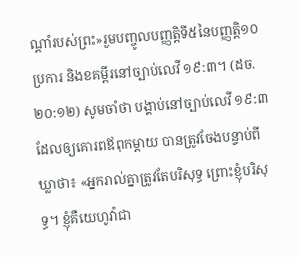ណ្ដាំរបស់ព្រះ»រួមបញ្ចូលបញ្ញត្តិទី៥នៃបញ្ញត្ដិ១០ប្រការ និងខគម្ពីរនៅច្បាប់លេវី ១៩:៣។ (ដច. ២០:១២) សូមចាំថា បង្គាប់នៅច្បាប់លេវី ១៩:៣ ដែលឲ្យគោរពឪពុកម្ដាយ បានត្រូវចែងបន្ទាប់ពីឃ្លាថា៖ «អ្នករាល់គ្នាត្រូវតែបរិសុទ្ធ ព្រោះខ្ញុំបរិសុទ្ធ។ ខ្ញុំគឺយេហូវ៉ាជា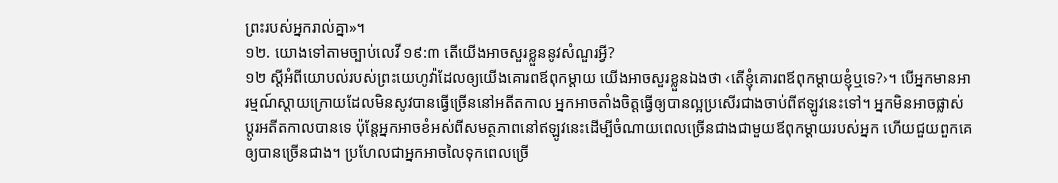ព្រះរបស់អ្នករាល់គ្នា»។
១២. យោងទៅតាមច្បាប់លេវី ១៩:៣ តើយើងអាចសួរខ្លួននូវសំណួរអ្វី?
១២ ស្ដីអំពីយោបល់របស់ព្រះយេហូវ៉ាដែលឲ្យយើងគោរពឪពុកម្ដាយ យើងអាចសួរខ្លួនឯងថា ‹តើខ្ញុំគោរពឪពុកម្ដាយខ្ញុំឬទេ?›។ បើអ្នកមានអារម្មណ៍ស្ដាយក្រោយដែលមិនសូវបានធ្វើច្រើននៅអតីតកាល អ្នកអាចតាំងចិត្តធ្វើឲ្យបានល្អប្រសើរជាងចាប់ពីឥឡូវនេះទៅ។ អ្នកមិនអាចផ្លាស់ប្ដូរអតីតកាលបានទេ ប៉ុន្តែអ្នកអាចខំអស់ពីសមត្ថភាពនៅឥឡូវនេះដើម្បីចំណាយពេលច្រើនជាងជាមួយឪពុកម្ដាយរបស់អ្នក ហើយជួយពួកគេឲ្យបានច្រើនជាង។ ប្រហែលជាអ្នកអាចលៃទុកពេលច្រើ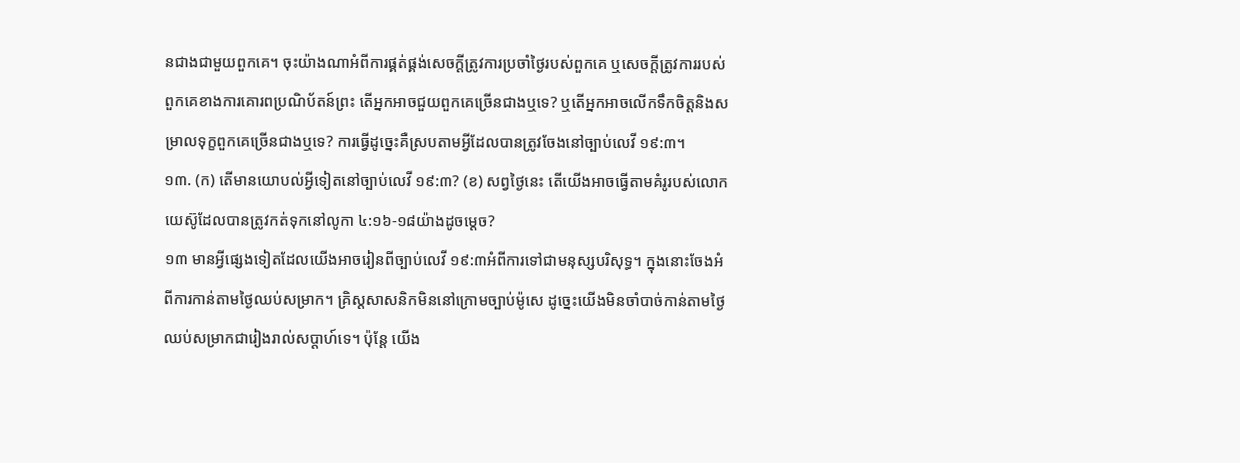នជាងជាមួយពួកគេ។ ចុះយ៉ាងណាអំពីការផ្គត់ផ្គង់សេចក្ដីត្រូវការប្រចាំថ្ងៃរបស់ពួកគេ ឬសេចក្ដីត្រូវការរបស់ពួកគេខាងការគោរពប្រណិប័តន៍ព្រះ តើអ្នកអាចជួយពួកគេច្រើនជាងឬទេ? ឬតើអ្នកអាចលើកទឹកចិត្តនិងសម្រាលទុក្ខពួកគេច្រើនជាងឬទេ? ការធ្វើដូច្នេះគឺស្របតាមអ្វីដែលបានត្រូវចែងនៅច្បាប់លេវី ១៩:៣។
១៣. (ក) តើមានយោបល់អ្វីទៀតនៅច្បាប់លេវី ១៩:៣? (ខ) សព្វថ្ងៃនេះ តើយើងអាចធ្វើតាមគំរូរបស់លោកយេស៊ូដែលបានត្រូវកត់ទុកនៅលូកា ៤:១៦-១៨យ៉ាងដូចម្ដេច?
១៣ មានអ្វីផ្សេងទៀតដែលយើងអាចរៀនពីច្បាប់លេវី ១៩:៣អំពីការទៅជាមនុស្សបរិសុទ្ធ។ ក្នុងនោះចែងអំពីការកាន់តាមថ្ងៃឈប់សម្រាក។ គ្រិស្តសាសនិកមិននៅក្រោមច្បាប់ម៉ូសេ ដូច្នេះយើងមិនចាំបាច់កាន់តាមថ្ងៃឈប់សម្រាកជារៀងរាល់សប្ដាហ៍ទេ។ ប៉ុន្តែ យើង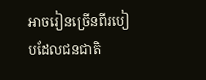អាចរៀនច្រើនពីរបៀបដែលជនជាតិ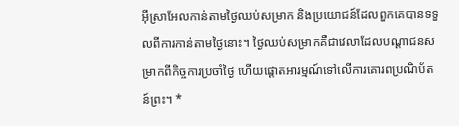អ៊ីស្រាអែលកាន់តាមថ្ងៃឈប់សម្រាក និងប្រយោជន៍ដែលពួកគេបានទទួលពីការកាន់តាមថ្ងៃនោះ។ ថ្ងៃឈប់សម្រាកគឺជាវេលាដែលបណ្ដាជនសម្រាកពីកិច្ចការប្រចាំថ្ងៃ ហើយផ្ដោតអារម្មណ៍ទៅលើការគោរពប្រណិប័តន៍ព្រះ។ *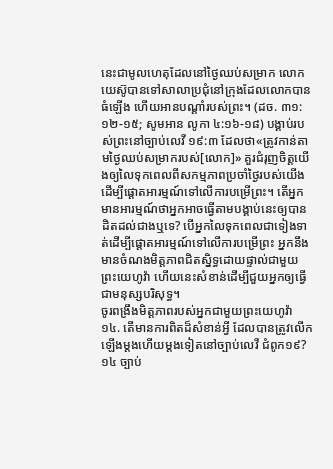នេះជាមូលហេតុដែលនៅថ្ងៃឈប់សម្រាក លោកយេស៊ូបានទៅសាលាប្រជុំនៅក្រុងដែលលោកបានធំឡើង ហើយអានបណ្ដាំរបស់ព្រះ។ (ដច. ៣១:១២-១៥; សូមអាន លូកា ៤:១៦-១៨) បង្គាប់របស់ព្រះនៅច្បាប់លេវី ១៩:៣ ដែលថា«ត្រូវកាន់តាមថ្ងៃឈប់សម្រាករបស់[លោក]» គួរជំរុញចិត្តយើងឲ្យលៃទុកពេលពីសកម្មភាពប្រចាំថ្ងៃរបស់យើងដើម្បីផ្ដោតអារម្មណ៍ទៅលើការបម្រើព្រះ។ តើអ្នកមានអារម្មណ៍ថាអ្នកអាចធ្វើតាមបង្គាប់នេះឲ្យបានដិតដល់ជាងឬទេ? បើអ្នកលៃទុកពេលជាទៀងទាត់ដើម្បីផ្ដោតអារម្មណ៍ទៅលើការបម្រើព្រះ អ្នកនឹងមានចំណងមិត្តភាពជិតស្និទ្ធដោយផ្ទាល់ជាមួយព្រះយេហូវ៉ា ហើយនេះសំខាន់ដើម្បីជួយអ្នកឲ្យធ្វើជាមនុស្សបរិសុទ្ធ។
ចូរពង្រឹងមិត្តភាពរបស់អ្នកជាមួយព្រះយេហូវ៉ា
១៤. តើមានការពិតដ៏សំខាន់អ្វី ដែលបានត្រូវលើកឡើងម្ដងហើយម្ដងទៀតនៅច្បាប់លេវី ជំពូក១៩?
១៤ ច្បាប់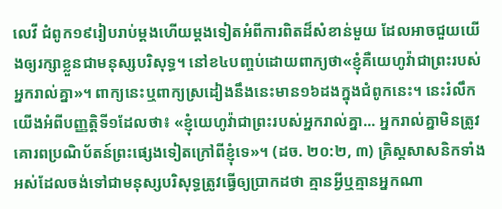លេវី ជំពូក១៩រៀបរាប់ម្ដងហើយម្ដងទៀតអំពីការពិតដ៏សំខាន់មួយ ដែលអាចជួយយើងឲ្យរក្សាខ្លួនជាមនុស្សបរិសុទ្ធ។ នៅខ៤បញ្ចប់ដោយពាក្យថា«ខ្ញុំគឺយេហូវ៉ាជាព្រះរបស់អ្នករាល់គ្នា»។ ពាក្យនេះឬពាក្យស្រដៀងនឹងនេះមាន១៦ដងក្នុងជំពូកនេះ។ នេះរំលឹកយើងអំពីបញ្ញត្តិទី១ដែលថា៖ «ខ្ញុំយេហូវ៉ាជាព្រះរបស់អ្នករាល់គ្នា... អ្នករាល់គ្នាមិនត្រូវគោរពប្រណិប័តន៍ព្រះផ្សេងទៀតក្រៅពីខ្ញុំទេ»។ (ដច. ២០:២, ៣) គ្រិស្តសាសនិកទាំងអស់ដែលចង់ទៅជាមនុស្សបរិសុទ្ធត្រូវធ្វើឲ្យប្រាកដថា គ្មានអ្វីឬគ្មានអ្នកណា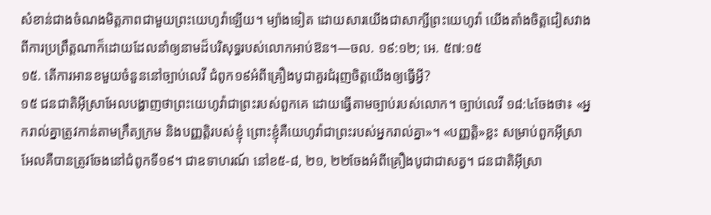សំខាន់ជាងចំណងមិត្តភាពជាមួយព្រះយេហូវ៉ាឡើយ។ ម្យ៉ាងទៀត ដោយសារយើងជាសាក្សីព្រះយេហូវ៉ា យើងតាំងចិត្តជៀសវាងពីការប្រព្រឹត្តណាក៏ដោយដែលនាំឲ្យនាមដ៏បរិសុទ្ធរបស់លោកអាប់ឱន។—ចល. ១៩:១២; អេ. ៥៧:១៥
១៥. តើការអានខមួយចំនួននៅច្បាប់លេវី ជំពូក១៩អំពីគ្រឿងបូជាគួរជំរុញចិត្តយើងឲ្យធ្វើអ្វី?
១៥ ជនជាតិអ៊ីស្រាអែលបង្ហាញថាព្រះយេហូវ៉ាជាព្រះរបស់ពួកគេ ដោយធ្វើតាមច្បាប់របស់លោក។ ច្បាប់លេវី ១៨:៤ចែងថា៖ «អ្នករាល់គ្នាត្រូវកាន់តាមក្រឹត្យក្រម និងបញ្ញត្តិរបស់ខ្ញុំ ព្រោះខ្ញុំគឺយេហូវ៉ាជាព្រះរបស់អ្នករាល់គ្នា»។ «បញ្ញត្តិ»ខ្លះ សម្រាប់ពួកអ៊ីស្រាអែលគឺបានត្រូវចែងនៅជំពូកទី១៩។ ជាឧទាហរណ៍ នៅខ៥-៨, ២១, ២២ចែងអំពីគ្រឿងបូជាជាសត្វ។ ជនជាតិអ៊ីស្រា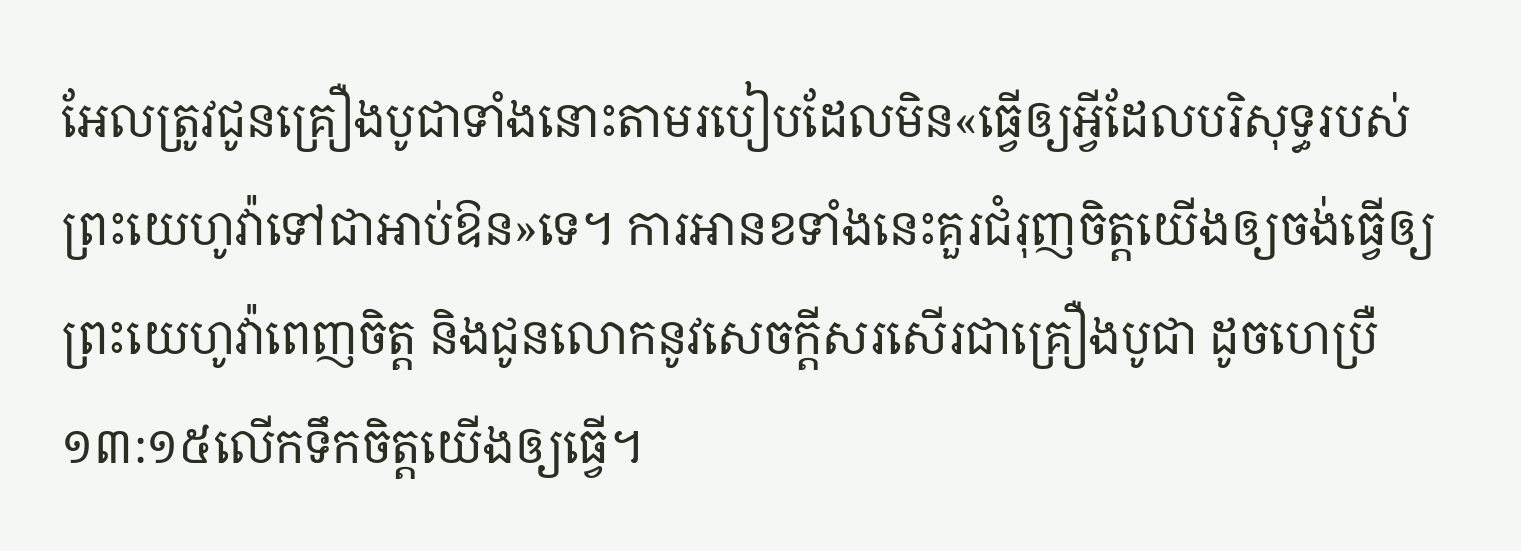អែលត្រូវជូនគ្រឿងបូជាទាំងនោះតាមរបៀបដែលមិន«ធ្វើឲ្យអ្វីដែលបរិសុទ្ធរបស់ព្រះយេហូវ៉ាទៅជាអាប់ឱន»ទេ។ ការអានខទាំងនេះគួរជំរុញចិត្តយើងឲ្យចង់ធ្វើឲ្យព្រះយេហូវ៉ាពេញចិត្ត និងជូនលោកនូវសេចក្ដីសរសើរជាគ្រឿងបូជា ដូចហេប្រឺ ១៣:១៥លើកទឹកចិត្តយើងឲ្យធ្វើ។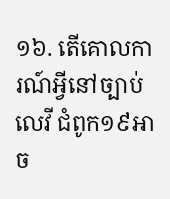១៦. តើគោលការណ៍អ្វីនៅច្បាប់លេវី ជំពូក១៩អាច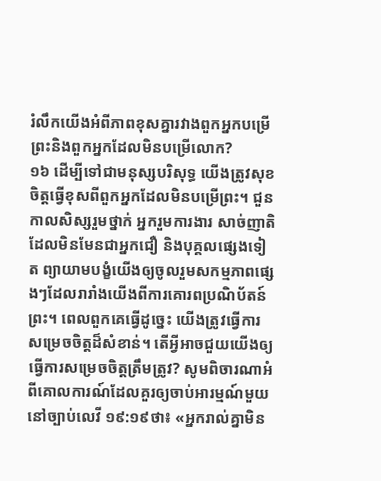រំលឹកយើងអំពីភាពខុសគ្នារវាងពួកអ្នកបម្រើព្រះនិងពួកអ្នកដែលមិនបម្រើលោក?
១៦ ដើម្បីទៅជាមនុស្សបរិសុទ្ធ យើងត្រូវសុខចិត្តធ្វើខុសពីពួកអ្នកដែលមិនបម្រើព្រះ។ ជួនកាលសិស្សរួមថ្នាក់ អ្នករួមការងារ សាច់ញាតិដែលមិនមែនជាអ្នកជឿ និងបុគ្គលផ្សេងទៀត ព្យាយាមបង្ខំយើងឲ្យចូលរួមសកម្មភាពផ្សេងៗដែលរារាំងយើងពីការគោរពប្រណិប័តន៍ព្រះ។ ពេលពួកគេធ្វើដូច្នេះ យើងត្រូវធ្វើការសម្រេចចិត្តដ៏សំខាន់។ តើអ្វីអាចជួយយើងឲ្យធ្វើការសម្រេចចិត្តត្រឹមត្រូវ? សូមពិចារណាអំពីគោលការណ៍ដែលគួរឲ្យចាប់អារម្មណ៍មួយនៅច្បាប់លេវី ១៩:១៩ថា៖ «អ្នករាល់គ្នាមិន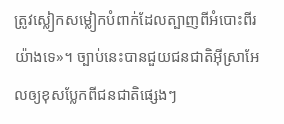ត្រូវស្លៀកសម្លៀកបំពាក់ដែលត្បាញពីអំបោះពីរយ៉ាងទេ»។ ច្បាប់នេះបានជួយជនជាតិអ៊ីស្រាអែលឲ្យខុសប្លែកពីជនជាតិផ្សេងៗ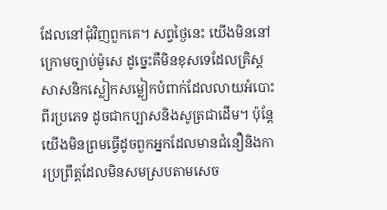ដែលនៅជុំវិញពួកគេ។ សព្វថ្ងៃនេះ យើងមិននៅក្រោមច្បាប់ម៉ូសេ ដូច្នេះគឺមិនខុសទេដែលគ្រិស្តសាសនិកស្លៀកសម្លៀកបំពាក់ដែលលាយអំបោះពីរប្រភេទ ដូចជាកប្បាសនិងសូត្រជាដើម។ ប៉ុន្តែ យើងមិនព្រមធ្វើដូចពួកអ្នកដែលមានជំនឿនិងការប្រព្រឹត្តដែលមិនសមស្របតាមសេច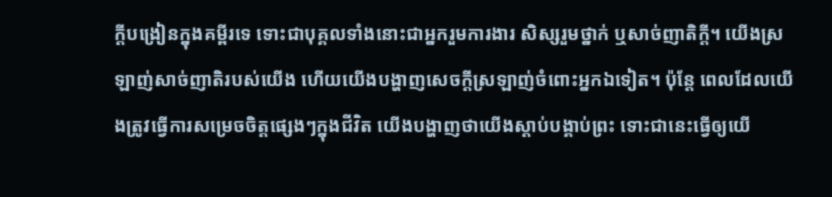ក្ដីបង្រៀនក្នុងគម្ពីរទេ ទោះជាបុគ្គលទាំងនោះជាអ្នករួមការងារ សិស្សរួមថ្នាក់ ឬសាច់ញាតិក្ដី។ យើងស្រឡាញ់សាច់ញាតិរបស់យើង ហើយយើងបង្ហាញសេចក្ដីស្រឡាញ់ចំពោះអ្នកឯទៀត។ ប៉ុន្តែ ពេលដែលយើងត្រូវធ្វើការសម្រេចចិត្តផ្សេងៗក្នុងជីវិត យើងបង្ហាញថាយើងស្ដាប់បង្គាប់ព្រះ ទោះជានេះធ្វើឲ្យយើ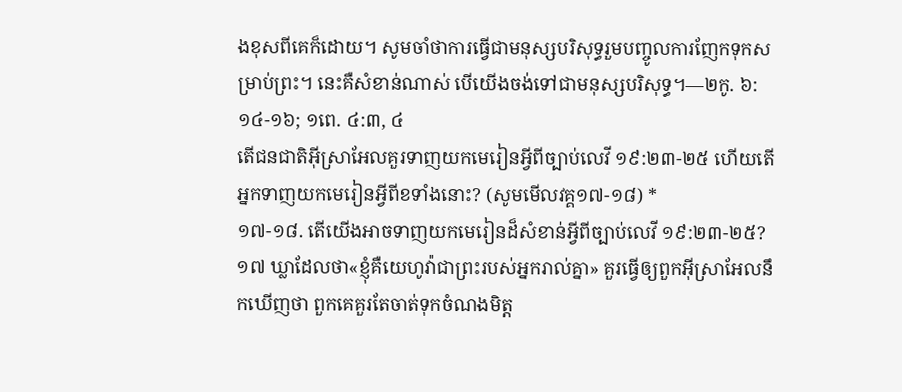ងខុសពីគេក៏ដោយ។ សូមចាំថាការធ្វើជាមនុស្សបរិសុទ្ធរួមបញ្ចូលការញែកទុកសម្រាប់ព្រះ។ នេះគឺសំខាន់ណាស់ បើយើងចង់ទៅជាមនុស្សបរិសុទ្ធ។—២កូ. ៦:១៤-១៦; ១ពេ. ៤:៣, ៤
តើជនជាតិអ៊ីស្រាអែលគួរទាញយកមេរៀនអ្វីពីច្បាប់លេវី ១៩:២៣-២៥ ហើយតើអ្នកទាញយកមេរៀនអ្វីពីខទាំងនោះ? (សូមមើលវគ្គ១៧-១៨) *
១៧-១៨. តើយើងអាចទាញយកមេរៀនដ៏សំខាន់អ្វីពីច្បាប់លេវី ១៩:២៣-២៥?
១៧ ឃ្លាដែលថា«ខ្ញុំគឺយេហូវ៉ាជាព្រះរបស់អ្នករាល់គ្នា» គួរធ្វើឲ្យពួកអ៊ីស្រាអែលនឹកឃើញថា ពួកគេគួរតែចាត់ទុកចំណងមិត្ត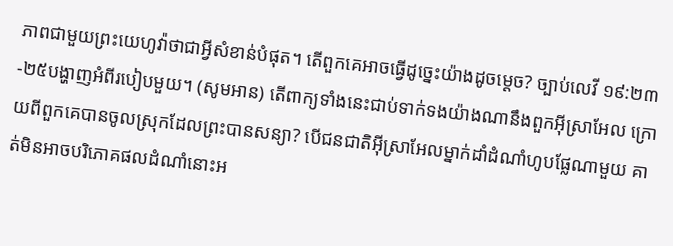ភាពជាមួយព្រះយេហូវ៉ាថាជាអ្វីសំខាន់បំផុត។ តើពួកគេអាចធ្វើដូច្នេះយ៉ាងដូចម្ដេច? ច្បាប់លេវី ១៩:២៣-២៥បង្ហាញអំពីរបៀបមួយ។ (សូមអាន) តើពាក្យទាំងនេះជាប់ទាក់ទងយ៉ាងណានឹងពួកអ៊ីស្រាអែល ក្រោយពីពួកគេបានចូលស្រុកដែលព្រះបានសន្យា? បើជនជាតិអ៊ីស្រាអែលម្នាក់ដាំដំណាំហូបផ្លែណាមួយ គាត់មិនអាចបរិភោគផលដំណាំនោះអ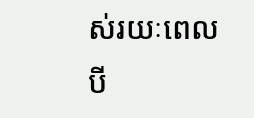ស់រយៈពេលបី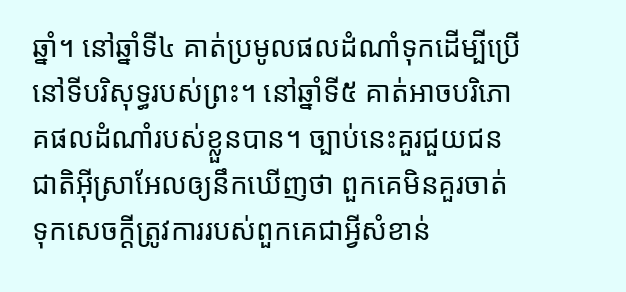ឆ្នាំ។ នៅឆ្នាំទី៤ គាត់ប្រមូលផលដំណាំទុកដើម្បីប្រើនៅទីបរិសុទ្ធរបស់ព្រះ។ នៅឆ្នាំទី៥ គាត់អាចបរិភោគផលដំណាំរបស់ខ្លួនបាន។ ច្បាប់នេះគួរជួយជនជាតិអ៊ីស្រាអែលឲ្យនឹកឃើញថា ពួកគេមិនគួរចាត់ទុកសេចក្ដីត្រូវការរបស់ពួកគេជាអ្វីសំខាន់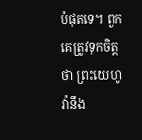បំផុតទេ។ ពួកគេត្រូវទុកចិត្តថា ព្រះយេហូវ៉ានឹង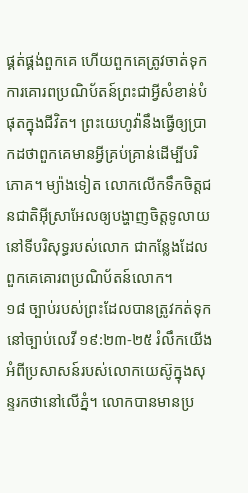ផ្គត់ផ្គង់ពួកគេ ហើយពួកគេត្រូវចាត់ទុកការគោរពប្រណិប័តន៍ព្រះជាអ្វីសំខាន់បំផុតក្នុងជីវិត។ ព្រះយេហូវ៉ានឹងធ្វើឲ្យប្រាកដថាពួកគេមានអ្វីគ្រប់គ្រាន់ដើម្បីបរិភោគ។ ម្យ៉ាងទៀត លោកលើកទឹកចិត្តជនជាតិអ៊ីស្រាអែលឲ្យបង្ហាញចិត្តទូលាយនៅទីបរិសុទ្ធរបស់លោក ជាកន្លែងដែលពួកគេគោរពប្រណិប័តន៍លោក។
១៨ ច្បាប់របស់ព្រះដែលបានត្រូវកត់ទុកនៅច្បាប់លេវី ១៩:២៣-២៥ រំលឹកយើងអំពីប្រសាសន៍របស់លោកយេស៊ូក្នុងសុន្ទរកថានៅលើភ្នំ។ លោកបានមានប្រ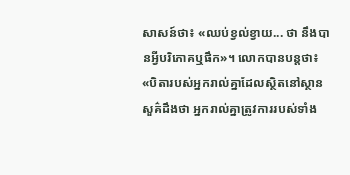សាសន៍ថា៖ «ឈប់ខ្វល់ខ្វាយ... ថា នឹងបានអ្វីបរិភោគឬផឹក»។ លោកបានបន្តថា៖ «បិតារបស់អ្នករាល់គ្នាដែលស្ថិតនៅស្ថានសួគ៌ដឹងថា អ្នករាល់គ្នាត្រូវការរបស់ទាំង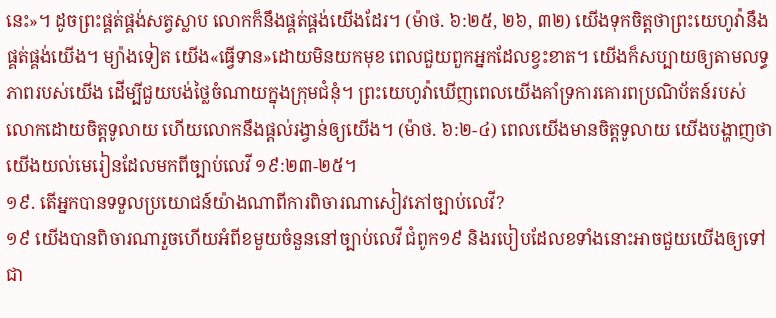នេះ»។ ដូចព្រះផ្គត់ផ្គង់សត្វស្លាប លោកក៏នឹងផ្គត់ផ្គង់យើងដែរ។ (ម៉ាថ. ៦:២៥, ២៦, ៣២) យើងទុកចិត្តថាព្រះយេហូវ៉ានឹងផ្គត់ផ្គង់យើង។ ម្យ៉ាងទៀត យើង«ធ្វើទាន»ដោយមិនយកមុខ ពេលជួយពួកអ្នកដែលខ្វះខាត។ យើងក៏សប្បាយឲ្យតាមលទ្ធភាពរបស់យើង ដើម្បីជួយបង់ថ្លៃចំណាយក្នុងក្រុមជំនុំ។ ព្រះយេហូវ៉ាឃើញពេលយើងគាំទ្រការគោរពប្រណិប័តន៍របស់លោកដោយចិត្តទូលាយ ហើយលោកនឹងផ្ដល់រង្វាន់ឲ្យយើង។ (ម៉ាថ. ៦:២-៤) ពេលយើងមានចិត្តទូលាយ យើងបង្ហាញថាយើងយល់មេរៀនដែលមកពីច្បាប់លេវី ១៩:២៣-២៥។
១៩. តើអ្នកបានទទួលប្រយោជន៍យ៉ាងណាពីការពិចារណាសៀវភៅច្បាប់លេវី?
១៩ យើងបានពិចារណារួចហើយអំពីខមួយចំនួននៅច្បាប់លេវី ជំពូក១៩ និងរបៀបដែលខទាំងនោះអាចជួយយើងឲ្យទៅជា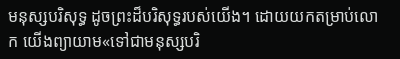មនុស្សបរិសុទ្ធ ដូចព្រះដ៏បរិសុទ្ធរបស់យើង។ ដោយយកតម្រាប់លោក យើងព្យាយាម«ទៅជាមនុស្សបរិ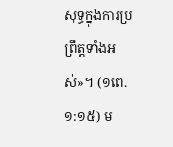សុទ្ធក្នុងការប្រព្រឹត្តទាំងអស់»។ (១ពេ. ១:១៥) ម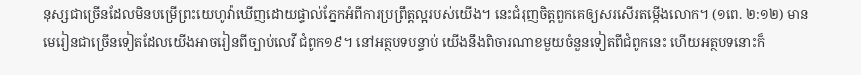នុស្សជាច្រើនដែលមិនបម្រើព្រះយេហូវ៉ាឃើញដោយផ្ទាល់ភ្នែកអំពីការប្រព្រឹត្តល្អរបស់យើង។ នេះជំរុញចិត្តពួកគេឲ្យសរសើរតម្កើងលោក។ (១ពេ. ២:១២) មានមេរៀនជាច្រើនទៀតដែលយើងអាចរៀនពីច្បាប់លេវី ជំពូក១៩។ នៅអត្ថបទបន្ទាប់ យើងនឹងពិចារណាខមួយចំនួនទៀតពីជំពូកនេះ ហើយអត្ថបទនោះក៏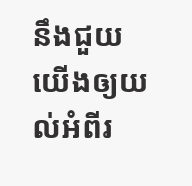នឹងជួយយើងឲ្យយល់អំពីរ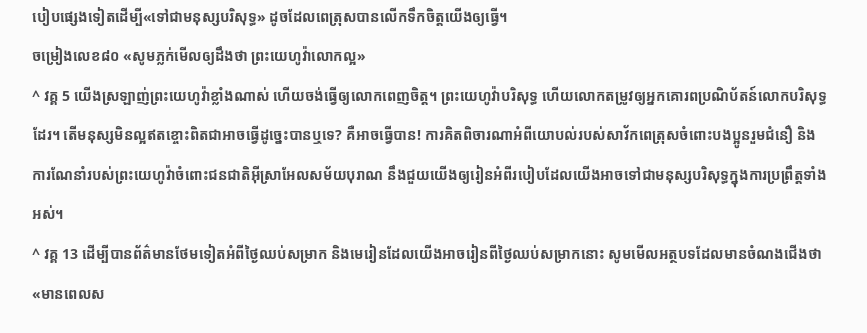បៀបផ្សេងទៀតដើម្បី«ទៅជាមនុស្សបរិសុទ្ធ» ដូចដែលពេត្រុសបានលើកទឹកចិត្តយើងឲ្យធ្វើ។
ចម្រៀងលេខ៨០ «សូមភ្លក់មើលឲ្យដឹងថា ព្រះយេហូវ៉ាលោកល្អ»
^ វគ្គ 5 យើងស្រឡាញ់ព្រះយេហូវ៉ាខ្លាំងណាស់ ហើយចង់ធ្វើឲ្យលោកពេញចិត្ត។ ព្រះយេហូវ៉ាបរិសុទ្ធ ហើយលោកតម្រូវឲ្យអ្នកគោរពប្រណិប័តន៍លោកបរិសុទ្ធដែរ។ តើមនុស្សមិនល្អឥតខ្ចោះពិតជាអាចធ្វើដូច្នេះបានឬទេ? គឺអាចធ្វើបាន! ការគិតពិចារណាអំពីយោបល់របស់សាវ័កពេត្រុសចំពោះបងប្អូនរួមជំនឿ និងការណែនាំរបស់ព្រះយេហូវ៉ាចំពោះជនជាតិអ៊ីស្រាអែលសម័យបុរាណ នឹងជួយយើងឲ្យរៀនអំពីរបៀបដែលយើងអាចទៅជាមនុស្សបរិសុទ្ធក្នុងការប្រព្រឹត្តទាំងអស់។
^ វគ្គ 13 ដើម្បីបានព័ត៌មានថែមទៀតអំពីថ្ងៃឈប់សម្រាក និងមេរៀនដែលយើងអាចរៀនពីថ្ងៃឈប់សម្រាកនោះ សូមមើលអត្ថបទដែលមានចំណងជើងថា«មានពេលស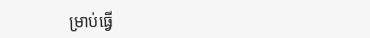ម្រាប់ធ្វើ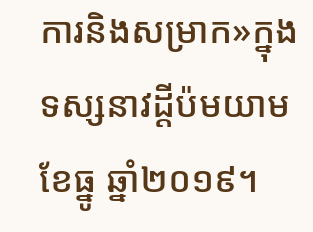ការនិងសម្រាក»ក្នុងទស្សនាវដ្ដីប៉មយាម ខែធ្នូ ឆ្នាំ២០១៩។